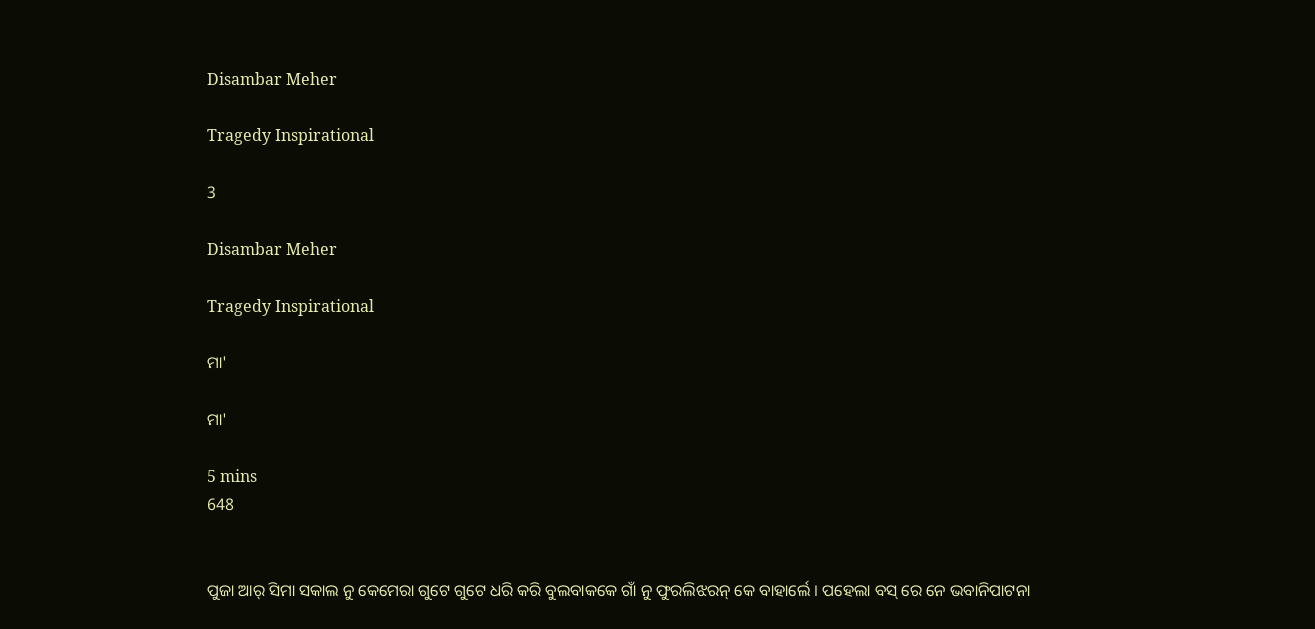Disambar Meher

Tragedy Inspirational

3

Disambar Meher

Tragedy Inspirational

ମା'

ମା'

5 mins
648


ପୁଜା ଆର୍ ସିମା ସକାଲ ନୁ କେମେରା ଗୁଟେ ଗୁଟେ ଧରି କରି ବୁଲବାକକେ ଗାଁ ନୁ ଫୁରଲିଝରନ୍ କେ ବାହାର୍ଲେ । ପହେଲା ବସ୍ ରେ ନେ ଭବାନିପାଟନା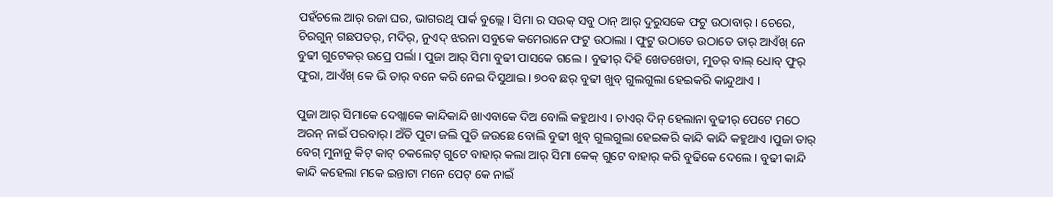ପହଁଚଲେ ଆର୍ ରଜା ଘର, ଭାଗରଥି ପାର୍କ ବୁଲ୍ଲେ । ସିମା ର ସଉକ୍ ସବୁ ଠାନ୍ ଆର୍ ଦୁରୁସକେ ଫଟୁ ଉଠାବାର୍ । ଚେରେ, ଚିରଗୁନ୍ ଗଛପତର୍, ମଦିର୍, ନୁଏଦ୍ ଝରନା ସବୁକେ କମେରାନେ ଫଟୁ ଉଠାଲା । ଫୁଟୁ ଉଠାତେ ଉଠାତେ ତାର୍ ଆଏଁଖ୍ ନେ ବୁଢୀ ଗୁଟେକର୍ ଉପ୍ରେ ପର୍ଲା । ପୁଜା ଆର୍ ସିମା ବୁଢୀ ପାସକେ ଗଲେ । ବୁଢୀର୍ ଦିହି ଖେଡଖେଡା, ମୁଡର୍ ବାଲ୍ ଧୋବ୍ ଫୁର୍ ଫୁରା, ଆଏଁଖ୍ କେ ଭି ତାର୍ ବନେ କରି ନେଇ ଦିସୁଥାଇ । ୭୦ବ ଛର୍ ବୁଢୀ ଖୁବ୍ ଗୁଲଗୁଲା ହେଇକରି କାନ୍ଦୁଥାଏ ।

ପୁଜା ଆର୍ ସିମାକେ ଦେଖ୍ଲାକେ କାନ୍ଦିକାନ୍ଦି ଖାଏବାକେ ଦିଅ ବୋଲି କହୁଥାଏ । ଚାଏର୍ ଦିନ୍ ହେଲାନା ବୁଢୀର୍ ପେଟେ ମଠେ ଅରନ୍ ନାଇଁ ପରବାର୍। ଅଁତି ପୁଟା ଜଲି ପୁଡି ଜଉଛେ ବୋଲି ବୁଢୀ ଖୁବ୍ ଗୁଲଗୁଲା ହେଇକରି କାନ୍ଦି କାନ୍ଦି କହୁଥାଏ ।ପୁଜା ତାର୍ ବେଗ୍ ମୁନାନୁ କିଟ୍ କାଟ୍ ଚକଲେଟ୍ ଗୁଟେ ବାହାର୍ କଲା ଆର୍ ସିମା କେକ୍ ଗୁଟେ ବାହାର୍ କରି ବୁଢିକେ ଦେଲେ । ବୁଢୀ କାନ୍ଦି କାନ୍ଦି କହେଲା ମକେ ଇନ୍ତାଟା ମନେ ପେଟ୍ କେ ନାଇଁ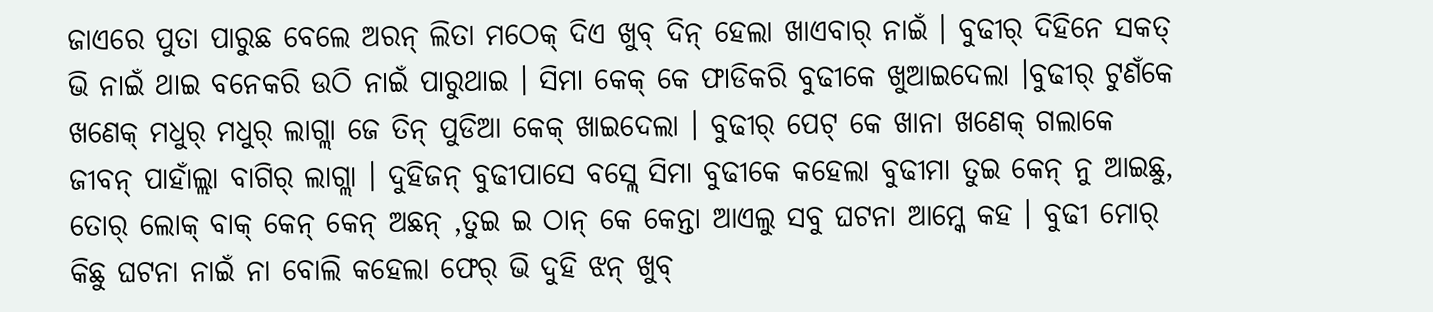ଜାଏରେ ପୁତା ପାରୁଛ ବେଲେ ଅରନ୍ ଲିତା ମଠେକ୍ ଦିଏ ଖୁବ୍ ଦିନ୍ ହେଲା ଖାଏବାର୍ ନାଇଁ । ବୁଢୀର୍ ଦିହିନେ ସକତ୍ ଭି ନାଇଁ ଥାଇ ବନେକରି ଉଠି ନାଇଁ ପାରୁଥାଇ । ସିମା କେକ୍ କେ ଫାଡିକରି ବୁଢୀକେ ଖୁଆଇଦେଲା ।ବୁଢୀର୍ ଟୁଣଁକେ ଖଣେକ୍ ମଧୁର୍ ମଧୁର୍ ଲାଗ୍ଲା ଜେ ତିନ୍ ପୁଡିଆ କେକ୍ ଖାଇଦେଲା । ବୁଢୀର୍ ପେଟ୍ କେ ଖାନା ଖଣେକ୍ ଗଲାକେ ଜୀବନ୍ ପାହାଁଲ୍ଲା ବାଗିର୍ ଲାଗ୍ଲା । ଦୁହିଜନ୍ ବୁଢୀପାସେ ବସ୍ଲେ ସିମା ବୁଢୀକେ କହେଲା ବୁଢୀମା ତୁଇ କେନ୍ ନୁ ଆଇଛୁ, ତୋର୍ ଲୋକ୍ ବାକ୍ କେନ୍ କେନ୍ ଅଛନ୍ ,ତୁଇ ଇ ଠାନ୍ କେ କେନ୍ତା ଆଏଲୁ ସବୁ ଘଟନା ଆମ୍କେ କହ । ବୁଢୀ ମୋର୍ କିଛୁ ଘଟନା ନାଇଁ ନା ବୋଲି କହେଲା ଫେର୍ ଭି ଦୁହି ଝନ୍ ଖୁବ୍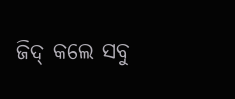ଜିଦ୍ କଲେ ସବୁ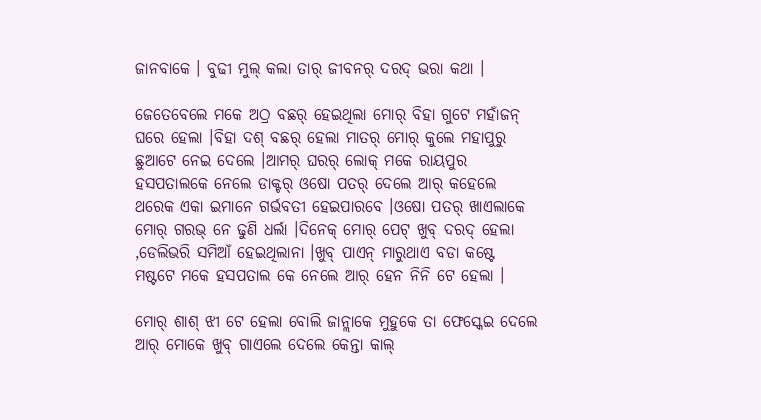ଜାନବାକେ । ବୁଢୀ ମୁଲ୍ କଲା ତାର୍ ଜୀବନର୍ ଦରଦ୍ ଭରା କଥା ।

ଜେତେବେଲେ ମକେ ଅଠ୍ର ବଛର୍ ହେଇଥିଲା ମୋର୍ ବିହା ଗୁଟେ ମହାଁଜନ୍ ଘରେ ହେଲା ।ବିହା ଦଶ୍ ବଛର୍ ହେଲା ମାତର୍ ମୋର୍ କୁଲେ ମହାପୁରୁ ଛୁଆଟେ ନେଇ ଦେଲେ ।ଆମର୍ ଘରର୍ ଲୋକ୍ ମକେ ରାୟପୁର ହସପତାଲକେ ନେଲେ ଡାକ୍ଟର୍ ଓଷୋ ପତର୍ ଦେଲେ ଆର୍ କହେଲେ ଥରେକ ଏକା ଇମାନେ ଗର୍ଭବତୀ ହେଇପାରବେ ।ଓଷୋ ପତର୍ ଖାଏଲାକେ ମୋର୍ ଗରଭ୍ ନେ ଢୁଣି ଧର୍ଲା ।ଦିନେକ୍ ମୋର୍ ପେଟ୍ ଖୁବ୍ ଦରଦ୍ ହେଲା ,ଡେଲିଭରି ସମିଆଁ ହେଇଥିଲାନା ।ଖୁବ୍ ପାଏନ୍ ମାରୁଥାଏ ବଡା କଷ୍ଟେ ମଷ୍ଟଟେ ମକେ ହସପତାଲ କେ ନେଲେ ଆର୍ ହେନ ନିନି ଟେ ହେଲା ।

ମୋର୍ ଶାଶ୍ ଝୀ ଟେ ହେଲା ବୋଲି ଜାନ୍ଲାକେ ମୁହୁକେ ତା ଫେସ୍କେଇ ଦେଲେ ଆର୍ ମୋକେ ଖୁବ୍ ଗାଏଲେ ଦେଲେ କେନ୍ତା କାଲ୍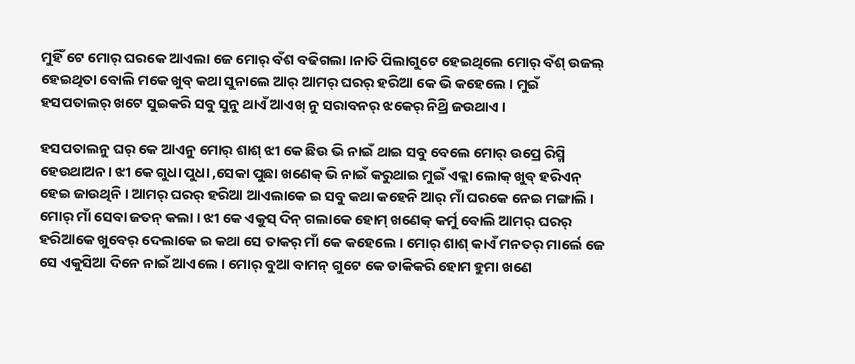ମୁହିଁ ଟେ ମୋର୍ ଘରକେ ଆଏଲା ଜେ ମୋର୍ ବଁଶ ବଢିଗଲା ।ନାତି ପିଲାଗୁଟେ ହେଇଥିଲେ ମୋର୍ ବଁଶ୍ ଉଜଲ୍ ହେଇଥିତା ବୋଲି ମକେ ଖୁବ୍ କଥା ସୁନାଲେ ଆର୍ ଆମର୍ ଘରର୍ ହରିଆ କେ ଭି କହେଲେ । ମୁଇଁ ହସପତାଲର୍ ଖଟେ ସୁଇକରି ସବୁ ସୁନୁ ଥାଏଁ ଆଏଖ୍ ନୁ ସରାବନର୍ ଝକେର୍ ନିଥ୍ରି ଜଉଥାଏ ।

ହସପତାଲନୁ ଘର୍ କେ ଆଏନୁ ମୋର୍ ଶାଶ୍ ଝୀ କେ ଛିଉ ଭି ନାଇଁ ଥାଇ ସବୁ ବେଲେ ମୋର୍ ଉପ୍ରେ ରିସ୍ମି ହେଉଥାଅନ। ଝୀ କେ ଗୁଧା ପୁଧା ,ସେକା ପୁଛା ଖଣେକ୍ ଭି ନାଇଁ କରୁଥାଇ ମୁଇଁ ଏକ୍ଲା ଲୋକ୍ ଖୁବ୍ ହରିଏନ୍ ହେଇ ଜାଉଥିନି । ଆମର୍ ଘରର୍ ହରିଆ ଆଏଲାକେ ଇ ସବୁ କଥା କହେନି ଆର୍ ମାଁ ଘରକେ ନେଇ ମଙ୍ଗାଲି । ମୋର୍ ମାଁ ସେବା ଜତନ୍ କଲା । ଝୀ କେ ଏକୁସ୍ ଦିନ୍ ଗଲାକେ ହୋମ୍ ଖଣେକ୍ କର୍ମୁ ବୋଲି ଆମର୍ ଘରର୍ ହରିଆକେ ଖୁବେର୍ ଦେଲାକେ ଇ କଥା ସେ ତାକର୍ ମାଁ କେ କହେଲେ । ମୋର୍ ଶାଶ୍ କାଏଁ ମନତର୍ ମାର୍ଲେ ଜେ ସେ ଏକୁସିଆ ଦିନେ ନାଇଁ ଆଏଲେ । ମୋର୍ ବୁଆ ବାମନ୍ ଗୁଟେ କେ ଡାକିକରି ହୋମ ହୁମା ଖଣେ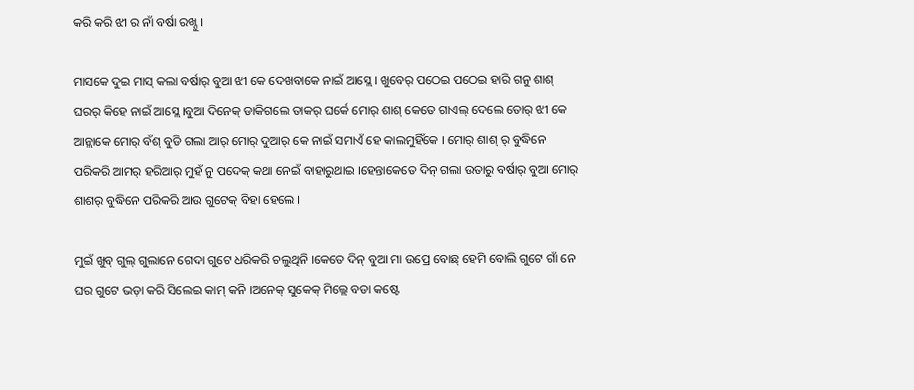କରି କରି ଝୀ ର ନାଁ ବର୍ଷା ରଖ୍ନୁ ।

ମାସକେ ଦୁଇ ମାସ୍ କଲା ବର୍ଷାର୍ ବୁଆ ଝୀ କେ ଦେଖବାକେ ନାଇଁ ଆସ୍ଲେ । ଖୁବେର୍ ପଠେଇ ପଠେଇ ହାରି ଗନୁ ଶାଶ୍ ଘରର୍ କିହେ ନାଇଁ ଆସ୍ଲେ ।ବୁଆ ଦିନେକ୍ ଡାକିଗଲେ ତାକର୍ ଘର୍କେ ମୋର୍ ଶାଶ୍ କେତେ ଗାଏଲ୍ ଦେଲେ ତୋର୍ ଝୀ କେ ଆନ୍ଲାକେ ମୋର୍ ବଁଶ୍ ବୁଡି ଗଲା ଆର୍ ମୋର୍ ଦୁଆର୍ କେ ନାଇଁ ସମାଏଁ ହେ କାଲମୁହିଁକେ । ମୋର୍ ଶାଶ୍ ର୍ ବୁଦ୍ଧିନେ ପରିକରି ଆମର୍ ହରିଆର୍ ମୁହଁ ନୁ ପଦେକ୍ କଥା ନେଇଁ ବାହାରୁଥାଇ ।ହେନ୍ତାକେତେ ଦିନ୍ ଗଲା ଉତାରୁ ବର୍ଷାର୍ ବୁଆ ମୋର୍ ଶାଶର୍ ବୁଦ୍ଧିନେ ପରିକରି ଆଉ ଗୁଟେକ୍ ବିହା ହେଲେ ।

ମୁଇଁ ଖୁବ୍ ଗୁଲ୍ ଗୁଲାନେ ଗେଦା ଗୁଟେ ଧରିକରି ଚଲୁଥିନି ।କେତେ ଦିନ୍ ବୁଆ ମା ଉପ୍ରେ ବୋଛ୍ ହେମି ବୋଲି ଗୁଟେ ଗାଁ ନେ ଘର ଗୁଟେ ଭଡ଼ା କରି ସିଲେଇ କାମ୍ କନି ।ଅନେକ୍ ସୁକେକ୍ ମିଲ୍ଲେ ବଡା କଷ୍ଟେ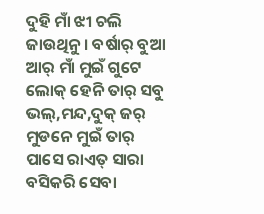ଦୁହି ମାଁ ଝୀ ଚଲି ଜାଉଥିନୁ । ବର୍ଷାର୍ ବୁଆ ଆର୍ ମାଁ ମୁଇଁ ଗୁଟେ ଲୋକ୍ ହେନି ତାର୍ ସବୁ ଭଲ୍,ମନ୍ଦ,ଦୁକ୍ ଜର୍ ମୁଡନେ ମୁଇଁ ତାର୍ ପାସେ ରାଏତ୍ ସାରା ବସିକରି ସେବା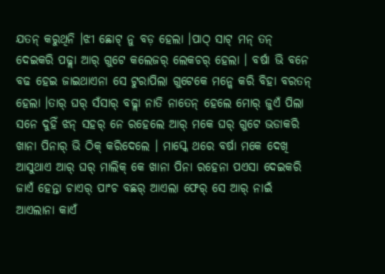ଯତନ୍ କରୁଥିନି ।ଝୀ ଛୋଟ୍ ନୁ ବଡ଼ ହେଲା ।ପାଠ୍ ସାଟ୍ ମନ୍ ତନ୍ ଦେଇକରି ପଢ୍ଲା ଆର୍ ଗୁଟେ କଲେଜର୍ ଲେକଚର୍ ହେଲା । ବର୍ଷା ଭି ବନେ ବଢ ହେଇ ଜାଇଥାଏନା ସେ ଟୁରାପିଲା ଗୁଟେକେ ମନ୍କେ କରି ବିହା ବରତନ୍ ହେଲା ।ତାର୍ ଘର୍ ସଁସାର୍ ବଢ୍ଲା ନାତି ନାତେନ୍ ହେଲେ ମୋର୍ ଜୁଏଁ ପିଲା ସନେ ଦୁହିଁ ଝନ୍ ସହର୍ ନେ ରହେଲେ ଆର୍ ମକେ ଘର୍ ଗୁଟେ ଭଡାକରି ଖାନା ପିନାର୍ ଭି ଠିକ୍ କରିଦେଲେ । ମାସ୍କେ ଥରେ ବର୍ଷା ମକେ ଦେଖି ଆସୁଥାଏ ଆର୍ ଘର୍ ମାଲିକ୍ କେ ଖାନା ପିନା ରହେନା ପଏସା ଦେଇକରି ଜାଏଁ ହେନ୍ତା ଚାଏର୍ ପାଂଚ ବଛର୍ ଆଏଲା ଫେର୍ ସେ ଆର୍ ନାଇଁ ଆଏଲାନା କାଏଁ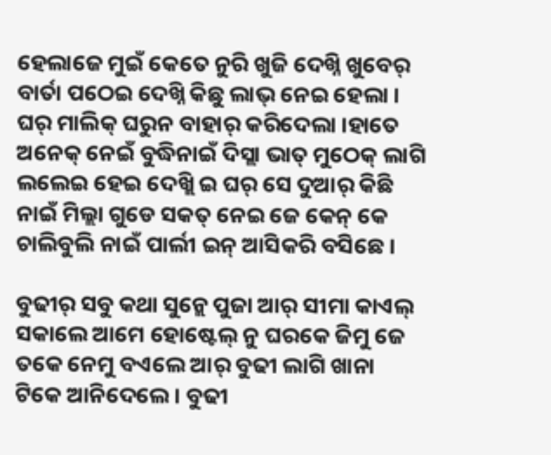ହେଲାଜେ ମୁଇଁ କେତେ ନୁରି ଖୁଜି ଦେଖ୍ନି ଖୁବେର୍ ବାର୍ତା ପଠେଇ ଦେଖ୍ନି କିଛୁ ଲାଭ୍ ନେଇ ହେଲା । ଘର୍ ମାଲିକ୍ ଘରୁନ ବାହାର୍ କରିଦେଲା ।ହାତେ ଅନେକ୍ ନେଇଁ ବୁଦ୍ଧିନାଇଁ ଦିସ୍ଲା ଭାତ୍ ମୁଠେକ୍ ଲାଗି ଲଲେଇ ହେଇ ଦେଖ୍ଲି ଇ ଘର୍ ସେ ଦୁଆର୍ କିଛି ନାଇଁ ମିଲ୍ଲା ଗୁଡେ ସକତ୍ ନେଇ ଜେ କେନ୍ କେ ଚାଲିବୁଲି ନାଇଁ ପାର୍ଲୀ ଇନ୍ ଆସିକରି ବସିଛେ ।

ବୁଢୀର୍ ସବୁ କଥା ସୁନ୍ଲେ ପୁଜା ଆର୍ ସୀମା କାଏଲ୍ ସକାଲେ ଆମେ ହୋଷ୍ଟେଲ୍ ନୁ ଘରକେ ଜିମୁ ଜେ ତକେ ନେମୁ ବଏଲେ ଆର୍ ବୁଢୀ ଲାଗି ଖାନା ଟିକେ ଆନିଦେଲେ । ବୁଢୀ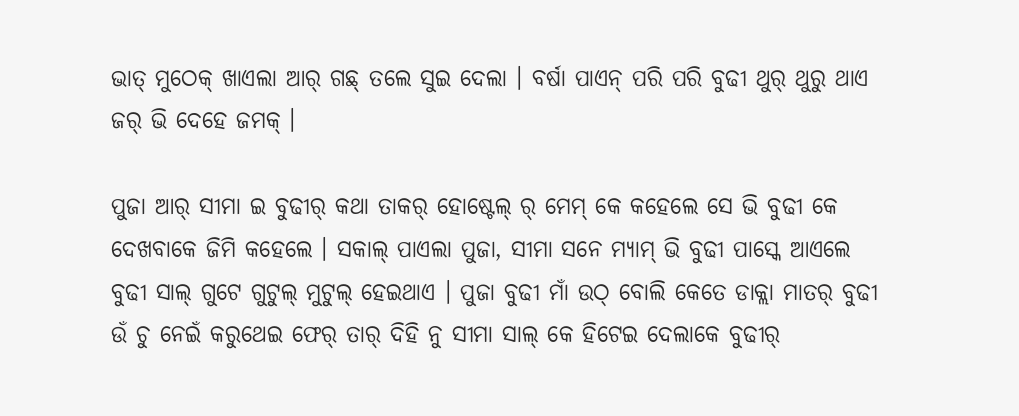ଭାତ୍ ମୁଠେକ୍ ଖାଏଲା ଆର୍ ଗଛ୍ ତଲେ ସୁଇ ଦେଲା । ବର୍ଷା ପାଏନ୍ ପରି ପରି ବୁଢୀ ଥୁର୍ ଥୁରୁ ଥାଏ ଜର୍ ଭି ଦେହେ ଜମକ୍ ।

ପୁଜା ଆର୍ ସୀମା ଇ ବୁଢୀର୍ କଥା ତାକର୍ ହୋଷ୍ଟେଲ୍ ର୍ ମେମ୍ କେ କହେଲେ ସେ ଭି ବୁଢୀ କେ ଦେଖବାକେ ଜିମି କହେଲେ । ସକାଲ୍ ପାଏଲା ପୁଜା, ସୀମା ସନେ ମ୍ଯାମ୍ ଭି ବୁଢୀ ପାସ୍କେ ଆଏଲେ ବୁଢୀ ସାଲ୍ ଗୁଟେ ଗୁଟୁଲ୍ ମୁଟୁଲ୍ ହେଇଥାଏ । ‌ପୁଜା ବୁଢୀ ମାଁ ଉଠ୍ ବୋଲି କେତେ ଡାକ୍ଲା ମାତର୍ ବୁଢୀ ଉଁ ଚୁ ନେଇଁ କରୁଥେଇ ଫେର୍ ତାର୍ ଦିହି ନୁ ସୀମା ସାଲ୍ କେ ହିଟେଇ ଦେଲାକେ ବୁଢୀର୍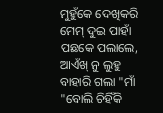ମୁହୁଁକେ ଦେଖିକରି ମେମ୍ ଦୁଇ ପାହାଁ ପଛକେ ପଲାଲେ, ଆଏଁଖ୍ ନୁ ଲୁହୁ ବାହାରି ଗଲା "ମାଁ "ବୋଲି ଚିହିଁକି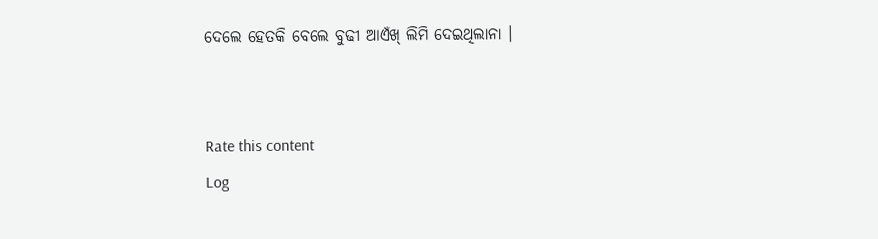ଦେଲେ ହେତକି ବେଲେ ବୁଢୀ ଆଏଁଖ୍ ଲିମି ଦେଇଥିଲାନା ।


Rate this content
Log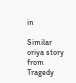in

Similar oriya story from Tragedy